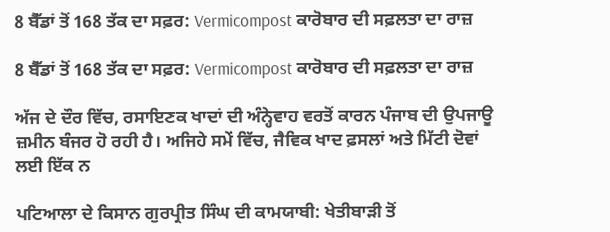8 ਬੈੱਡਾਂ ਤੋਂ 168 ਤੱਕ ਦਾ ਸਫ਼ਰ: Vermicompost ਕਾਰੋਬਾਰ ਦੀ ਸਫ਼ਲਤਾ ਦਾ ਰਾਜ਼

8 ਬੈੱਡਾਂ ਤੋਂ 168 ਤੱਕ ਦਾ ਸਫ਼ਰ: Vermicompost ਕਾਰੋਬਾਰ ਦੀ ਸਫ਼ਲਤਾ ਦਾ ਰਾਜ਼

ਅੱਜ ਦੇ ਦੌਰ ਵਿੱਚ, ਰਸਾਇਣਕ ਖਾਦਾਂ ਦੀ ਅੰਨ੍ਹੇਵਾਹ ਵਰਤੋਂ ਕਾਰਨ ਪੰਜਾਬ ਦੀ ਉਪਜਾਊ ਜ਼ਮੀਨ ਬੰਜਰ ਹੋ ਰਹੀ ਹੈ। ਅਜਿਹੇ ਸਮੇਂ ਵਿੱਚ, ਜੈਵਿਕ ਖਾਦ ਫ਼ਸਲਾਂ ਅਤੇ ਮਿੱਟੀ ਦੋਵਾਂ ਲਈ ਇੱਕ ਨ

ਪਟਿਆਲਾ ਦੇ ਕਿਸਾਨ ਗੁਰਪ੍ਰੀਤ ਸਿੰਘ ਦੀ ਕਾਮਯਾਬੀ: ਖੇਤੀਬਾੜੀ ਤੋਂ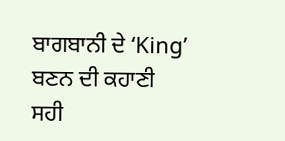ਬਾਗਬਾਨੀ ਦੇ ‘King’ ਬਣਨ ਦੀ ਕਹਾਣੀ
ਸਹੀ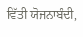ਵਿੱਤੀ ਯੋਜਨਾਬੰਦੀ,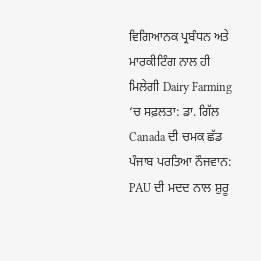ਵਿਗਿਆਨਕ ਪ੍ਰਬੰਧਨ ਅਤੇ ਮਾਰਕੀਟਿੰਗ ਨਾਲ ਹੀ ਮਿਲੇਗੀ Dairy Farming ‘ਚ ਸਫ਼ਲਤਾ: ਡਾ. ਗਿੱਲ
Canada ਦੀ ਚਮਕ ਛੱਡ ਪੰਜਾਬ ਪਰਤਿਆ ਨੌਜਵਾਨ: PAU ਦੀ ਮਦਦ ਨਾਲ ਸ਼ੁਰੂ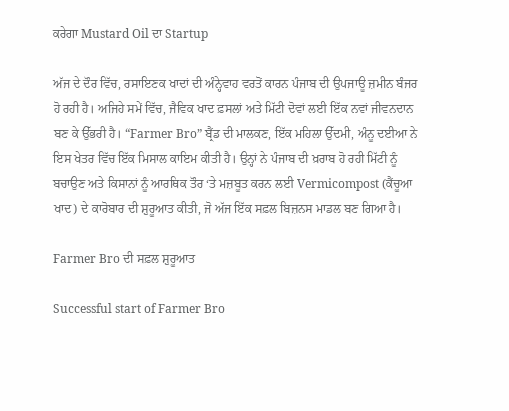ਕਰੇਗਾ Mustard Oil ਦਾ Startup

ਅੱਜ ਦੇ ਦੌਰ ਵਿੱਚ, ਰਸਾਇਣਕ ਖਾਦਾਂ ਦੀ ਅੰਨ੍ਹੇਵਾਹ ਵਰਤੋਂ ਕਾਰਨ ਪੰਜਾਬ ਦੀ ਉਪਜਾਊ ਜ਼ਮੀਨ ਬੰਜਰ ਹੋ ਰਹੀ ਹੈ। ਅਜਿਹੇ ਸਮੇਂ ਵਿੱਚ, ਜੈਵਿਕ ਖਾਦ ਫ਼ਸਲਾਂ ਅਤੇ ਮਿੱਟੀ ਦੋਵਾਂ ਲਈ ਇੱਕ ਨਵਾਂ ਜੀਵਨਦਾਨ ਬਣ ਕੇ ਉੱਭਰੀ ਹੈ। “Farmer Bro” ਬ੍ਰੈਂਡ ਦੀ ਮਾਲਕਣ, ਇੱਕ ਮਹਿਲਾ ਉੱਦਮੀ, ਅੰਨੂ ਦਈਆ ਨੇ ਇਸ ਖੇਤਰ ਵਿੱਚ ਇੱਕ ਮਿਸਾਲ ਕਾਇਮ ਕੀਤੀ ਹੈ। ਉਨ੍ਹਾਂ ਨੇ ਪੰਜਾਬ ਦੀ ਖ਼ਰਾਬ ਹੋ ਰਹੀ ਮਿੱਟੀ ਨੂੰ ਬਚਾਉਣ ਅਤੇ ਕਿਸਾਨਾਂ ਨੂੰ ਆਰਥਿਕ ਤੌਰ ‘ਤੇ ਮਜ਼ਬੂਤ ਕਰਨ ਲਈ Vermicompost (ਕੈਂਚੂਆ ਖਾਦ) ਦੇ ਕਾਰੋਬਾਰ ਦੀ ਸ਼ੁਰੂਆਤ ਕੀਤੀ, ਜੋ ਅੱਜ ਇੱਕ ਸਫ਼ਲ ਬਿਜ਼ਨਸ ਮਾਡਲ ਬਣ ਗਿਆ ਹੈ।

Farmer Bro ਦੀ ਸਫ਼ਲ ਸ਼ੁਰੂਆਤ

Successful start of Farmer Bro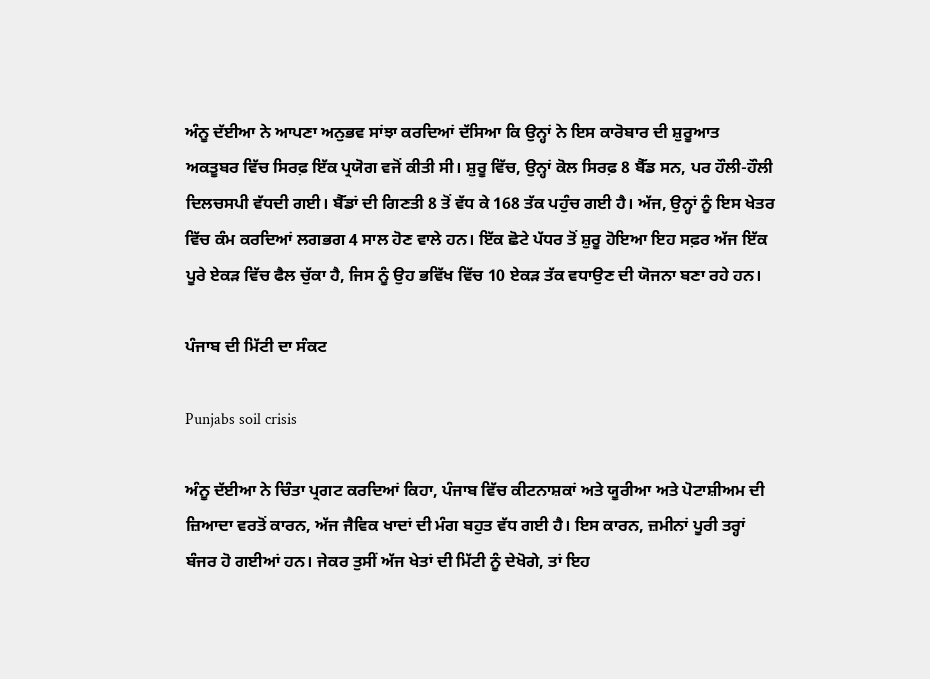ਅੰਨੂ ਦੱਈਆ ਨੇ ਆਪਣਾ ਅਨੁਭਵ ਸਾਂਝਾ ਕਰਦਿਆਂ ਦੱਸਿਆ ਕਿ ਉਨ੍ਹਾਂ ਨੇ ਇਸ ਕਾਰੋਬਾਰ ਦੀ ਸ਼ੁਰੂਆਤ ਅਕਤੂਬਰ ਵਿੱਚ ਸਿਰਫ਼ ਇੱਕ ਪ੍ਰਯੋਗ ਵਜੋਂ ਕੀਤੀ ਸੀ। ਸ਼ੁਰੂ ਵਿੱਚ, ਉਨ੍ਹਾਂ ਕੋਲ ਸਿਰਫ਼ 8 ਬੈੱਡ ਸਨ, ਪਰ ਹੌਲੀ-ਹੌਲੀ ਦਿਲਚਸਪੀ ਵੱਧਦੀ ਗਈ। ਬੈੱਡਾਂ ਦੀ ਗਿਣਤੀ 8 ਤੋਂ ਵੱਧ ਕੇ 168 ਤੱਕ ਪਹੁੰਚ ਗਈ ਹੈ। ਅੱਜ, ਉਨ੍ਹਾਂ ਨੂੰ ਇਸ ਖੇਤਰ ਵਿੱਚ ਕੰਮ ਕਰਦਿਆਂ ਲਗਭਗ 4 ਸਾਲ ਹੋਣ ਵਾਲੇ ਹਨ। ਇੱਕ ਛੋਟੇ ਪੱਧਰ ਤੋਂ ਸ਼ੁਰੂ ਹੋਇਆ ਇਹ ਸਫ਼ਰ ਅੱਜ ਇੱਕ ਪੂਰੇ ਏਕੜ ਵਿੱਚ ਫੈਲ ਚੁੱਕਾ ਹੈ, ਜਿਸ ਨੂੰ ਉਹ ਭਵਿੱਖ ਵਿੱਚ 10 ਏਕੜ ਤੱਕ ਵਧਾਉਣ ਦੀ ਯੋਜਨਾ ਬਣਾ ਰਹੇ ਹਨ।

ਪੰਜਾਬ ਦੀ ਮਿੱਟੀ ਦਾ ਸੰਕਟ

Punjabs soil crisis

ਅੰਨੂ ਦੱਈਆ ਨੇ ਚਿੰਤਾ ਪ੍ਰਗਟ ਕਰਦਿਆਂ ਕਿਹਾ, ਪੰਜਾਬ ਵਿੱਚ ਕੀਟਨਾਸ਼ਕਾਂ ਅਤੇ ਯੂਰੀਆ ਅਤੇ ਪੋਟਾਸ਼ੀਅਮ ਦੀ ਜ਼ਿਆਦਾ ਵਰਤੋਂ ਕਾਰਨ, ਅੱਜ ਜੈਵਿਕ ਖਾਦਾਂ ਦੀ ਮੰਗ ਬਹੁਤ ਵੱਧ ਗਈ ਹੈ। ਇਸ ਕਾਰਨ, ਜ਼ਮੀਨਾਂ ਪੂਰੀ ਤਰ੍ਹਾਂ ਬੰਜਰ ਹੋ ਗਈਆਂ ਹਨ। ਜੇਕਰ ਤੁਸੀਂ ਅੱਜ ਖੇਤਾਂ ਦੀ ਮਿੱਟੀ ਨੂੰ ਦੇਖੋਗੇ, ਤਾਂ ਇਹ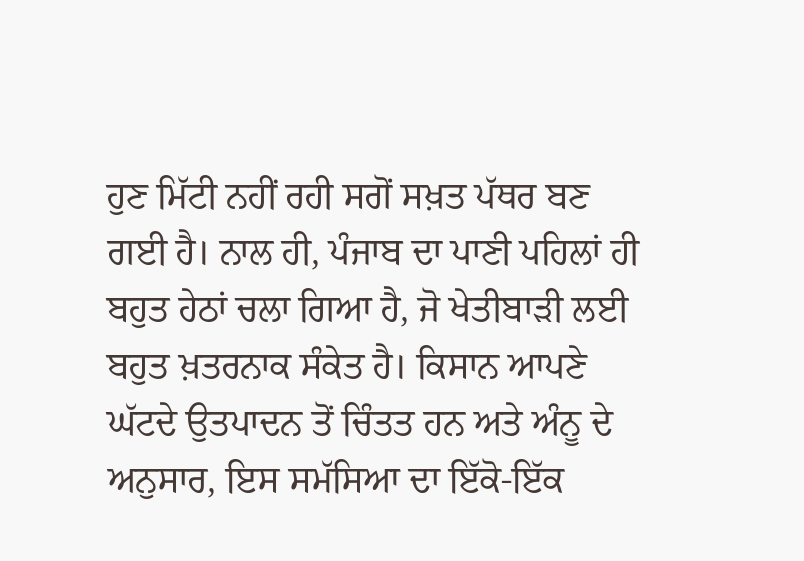ਹੁਣ ਮਿੱਟੀ ਨਹੀਂ ਰਹੀ ਸਗੋਂ ਸਖ਼ਤ ਪੱਥਰ ਬਣ ਗਈ ਹੈ। ਨਾਲ ਹੀ, ਪੰਜਾਬ ਦਾ ਪਾਣੀ ਪਹਿਲਾਂ ਹੀ ਬਹੁਤ ਹੇਠਾਂ ਚਲਾ ਗਿਆ ਹੈ, ਜੋ ਖੇਤੀਬਾੜੀ ਲਈ ਬਹੁਤ ਖ਼ਤਰਨਾਕ ਸੰਕੇਤ ਹੈ। ਕਿਸਾਨ ਆਪਣੇ ਘੱਟਦੇ ਉਤਪਾਦਨ ਤੋਂ ਚਿੰਤਤ ਹਨ ਅਤੇ ਅੰਨੂ ਦੇ ਅਨੁਸਾਰ, ਇਸ ਸਮੱਸਿਆ ਦਾ ਇੱਕੋ-ਇੱਕ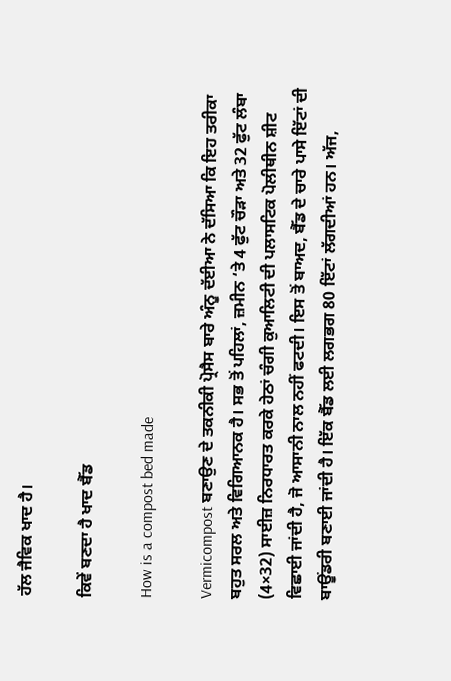ਹੱਲ ਜੈਵਿਕ ਖਾਦ ਹੈ।

ਕਿਵੇਂ ਬਣਦਾ ਹੈ ਖਾਦ ਬੈੱਡ

How is a compost bed made

Vermicompost ਬਣਾਉਣ ਦੇ ਤਕਨੀਕੀ ਪ੍ਰੋਸੈਸ ਬਾਰੇ ਅੰਨੂ ਦੱਈਆ ਨੇ ਦੱਸਿਆ ਕਿ ਇਹ ਤਰੀਕਾ ਬਹੁਤ ਸਰਲ ਅਤੇ ਵਿਗਿਆਨਕ ਹੈ। ਸਭ ਤੋਂ ਪਹਿਲਾਂ, ਜ਼ਮੀਨ ‘ਤੇ 4 ਫੁੱਟ ਚੌੜਾ ਅਤੇ 32 ਫੁੱਟ ਲੰਬਾ (4×32) ਸਾਈਜ਼ ਨਿਰਧਾਰਤ ਕਰਕੇ ਹੇਠਾਂ ਚੰਗੀ ਕੁਆਲਿਟੀ ਦੀ ਪਲਾਸਟਿਕ ਪੋਲੀਥੀਨ ਸ਼ੀਟ ਵਿਛਾਈ ਜਾਂਦੀ ਹੈ, ਜੋ ਆਸਾਨੀ ਨਾਲ ਨਹੀਂ ਫਟਦੀ। ਇਸ ਤੋਂ ਬਾਅਦ, ਬੈੱਡ ਦੇ ਚਾਰੇ ਪਾਸੇ ਇੱਟਾਂ ਦੀ ਬਾਊਂਡਰੀ ਬਣਾਈ ਜਾਂਦੀ ਹੈ। ਇੱਕ ਬੈੱਡ ਲਈ ਲਗਭਗ 80 ਇੱਟਾਂ ਲੱਗਦੀਆਂ ਹਨ। ਅੱਜ,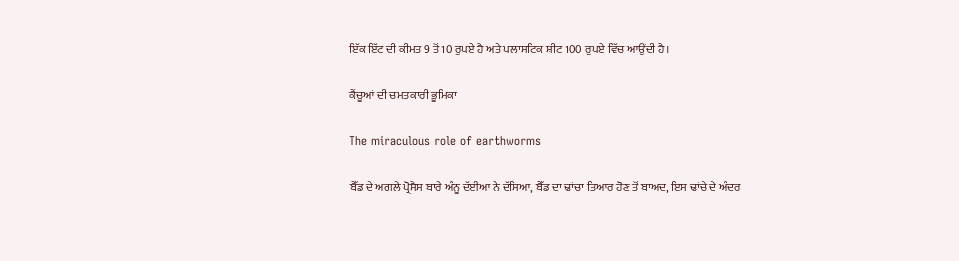ਇੱਕ ਇੱਟ ਦੀ ਕੀਮਤ 9 ਤੋਂ 10 ਰੁਪਏ ਹੈ ਅਤੇ ਪਲਾਸਟਿਕ ਸ਼ੀਟ 100 ਰੁਪਏ ਵਿੱਚ ਆਉਂਦੀ ਹੈ।

ਕੈਂਚੂਆਂ ਦੀ ਚਮਤਕਾਰੀ ਭੂਮਿਕਾ

The miraculous role of earthworms

ਬੈੱਡ ਦੇ ਅਗਲੇ ਪ੍ਰੋਸੈਸ ਬਾਰੇ ਅੰਨੂ ਦੱਈਆ ਨੇ ਦੱਸਿਆ, ਬੈੱਡ ਦਾ ਢਾਂਚਾ ਤਿਆਰ ਹੋਣ ਤੋਂ ਬਾਅਦ, ਇਸ ਢਾਂਚੇ ਦੇ ਅੰਦਰ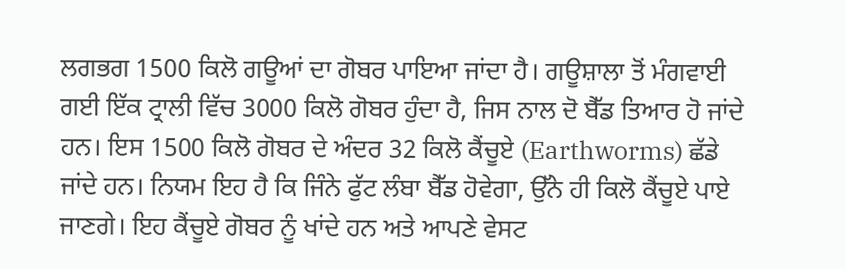ਲਗਭਗ 1500 ਕਿਲੋ ਗਊਆਂ ਦਾ ਗੋਬਰ ਪਾਇਆ ਜਾਂਦਾ ਹੈ। ਗਊਸ਼ਾਲਾ ਤੋਂ ਮੰਗਵਾਈ ਗਈ ਇੱਕ ਟ੍ਰਾਲੀ ਵਿੱਚ 3000 ਕਿਲੋ ਗੋਬਰ ਹੁੰਦਾ ਹੈ, ਜਿਸ ਨਾਲ ਦੋ ਬੈੱਡ ਤਿਆਰ ਹੋ ਜਾਂਦੇ ਹਨ। ਇਸ 1500 ਕਿਲੋ ਗੋਬਰ ਦੇ ਅੰਦਰ 32 ਕਿਲੋ ਕੈਂਚੂਏ (Earthworms) ਛੱਡੇ ਜਾਂਦੇ ਹਨ। ਨਿਯਮ ਇਹ ਹੈ ਕਿ ਜਿੰਨੇ ਫੁੱਟ ਲੰਬਾ ਬੈੱਡ ਹੋਵੇਗਾ, ਉੱਨੇ ਹੀ ਕਿਲੋ ਕੈਂਚੂਏ ਪਾਏ ਜਾਣਗੇ। ਇਹ ਕੈਂਚੂਏ ਗੋਬਰ ਨੂੰ ਖਾਂਦੇ ਹਨ ਅਤੇ ਆਪਣੇ ਵੇਸਟ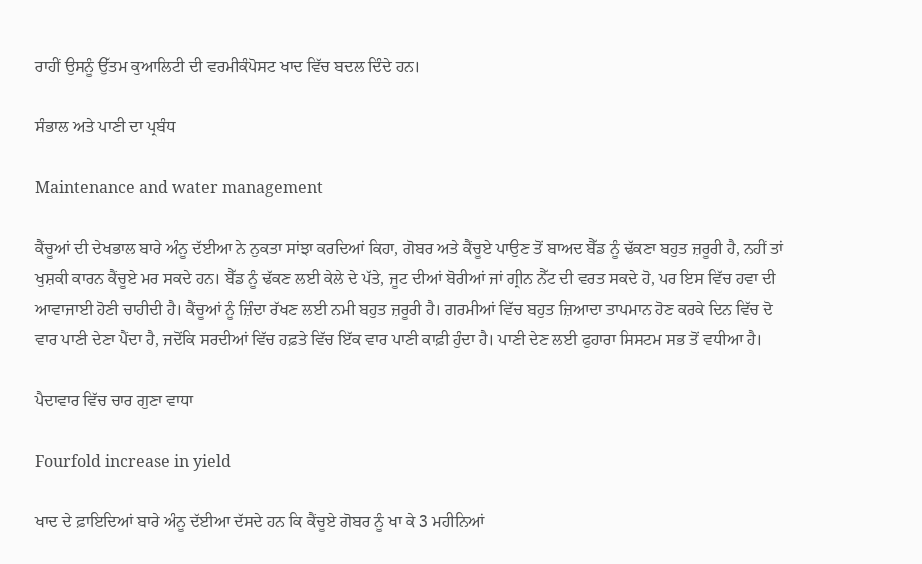ਰਾਹੀਂ ਉਸਨੂੰ ਉੱਤਮ ਕੁਆਲਿਟੀ ਦੀ ਵਰਮੀਕੰਪੋਸਟ ਖਾਦ ਵਿੱਚ ਬਦਲ ਦਿੰਦੇ ਹਨ।

ਸੰਭਾਲ ਅਤੇ ਪਾਣੀ ਦਾ ਪ੍ਰਬੰਧ

Maintenance and water management

ਕੈਂਚੂਆਂ ਦੀ ਦੇਖਭਾਲ ਬਾਰੇ ਅੰਨੂ ਦੱਈਆ ਨੇ ਨੁਕਤਾ ਸਾਂਝਾ ਕਰਦਿਆਂ ਕਿਹਾ, ਗੋਬਰ ਅਤੇ ਕੈਂਚੂਏ ਪਾਉਣ ਤੋਂ ਬਾਅਦ ਬੈੱਡ ਨੂੰ ਢੱਕਣਾ ਬਹੁਤ ਜ਼ਰੂਰੀ ਹੈ, ਨਹੀਂ ਤਾਂ ਖੁਸ਼ਕੀ ਕਾਰਨ ਕੈਂਚੂਏ ਮਰ ਸਕਦੇ ਹਨ। ਬੈੱਡ ਨੂੰ ਢੱਕਣ ਲਈ ਕੇਲੇ ਦੇ ਪੱਤੇ, ਜੂਟ ਦੀਆਂ ਬੋਰੀਆਂ ਜਾਂ ਗ੍ਰੀਨ ਨੈੱਟ ਦੀ ਵਰਤ ਸਕਦੇ ਹੋ, ਪਰ ਇਸ ਵਿੱਚ ਹਵਾ ਦੀ ਆਵਾਜਾਈ ਹੋਣੀ ਚਾਹੀਦੀ ਹੈ। ਕੈਂਚੂਆਂ ਨੂੰ ਜ਼ਿੰਦਾ ਰੱਖਣ ਲਈ ਨਮੀ ਬਹੁਤ ਜ਼ਰੂਰੀ ਹੈ। ਗਰਮੀਆਂ ਵਿੱਚ ਬਹੁਤ ਜ਼ਿਆਦਾ ਤਾਪਮਾਨ ਹੋਣ ਕਰਕੇ ਦਿਨ ਵਿੱਚ ਦੋ ਵਾਰ ਪਾਣੀ ਦੇਣਾ ਪੈਂਦਾ ਹੈ, ਜਦੋਂਕਿ ਸਰਦੀਆਂ ਵਿੱਚ ਹਫ਼ਤੇ ਵਿੱਚ ਇੱਕ ਵਾਰ ਪਾਣੀ ਕਾਫ਼ੀ ਹੁੰਦਾ ਹੈ। ਪਾਣੀ ਦੇਣ ਲਈ ਫੁਹਾਰਾ ਸਿਸਟਮ ਸਭ ਤੋਂ ਵਧੀਆ ਹੈ।

ਪੈਦਾਵਾਰ ਵਿੱਚ ਚਾਰ ਗੁਣਾ ਵਾਧਾ

Fourfold increase in yield

ਖਾਦ ਦੇ ਫ਼ਾਇਦਿਆਂ ਬਾਰੇ ਅੰਨੂ ਦੱਈਆ ਦੱਸਦੇ ਹਨ ਕਿ ਕੈਂਚੂਏ ਗੋਬਰ ਨੂੰ ਖਾ ਕੇ 3 ਮਹੀਨਿਆਂ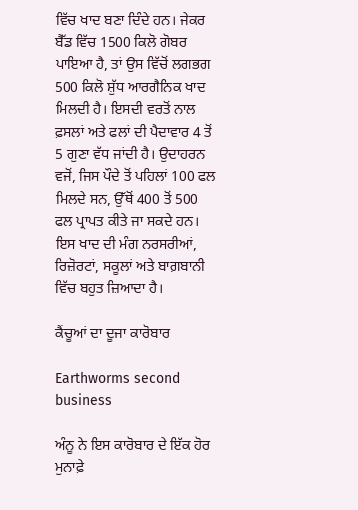ਵਿੱਚ ਖਾਦ ਬਣਾ ਦਿੰਦੇ ਹਨ। ਜੇਕਰ ਬੈੱਡ ਵਿੱਚ 1500 ਕਿਲੋ ਗੋਬਰ ਪਾਇਆ ਹੈ, ਤਾਂ ਉਸ ਵਿੱਚੋਂ ਲਗਭਗ 500 ਕਿਲੋ ਸ਼ੁੱਧ ਆਰਗੈਨਿਕ ਖਾਦ ਮਿਲਦੀ ਹੈ। ਇਸਦੀ ਵਰਤੋਂ ਨਾਲ ਫ਼ਸਲਾਂ ਅਤੇ ਫਲਾਂ ਦੀ ਪੈਦਾਵਾਰ 4 ਤੋਂ 5 ਗੁਣਾ ਵੱਧ ਜਾਂਦੀ ਹੈ। ਉਦਾਹਰਨ ਵਜੋਂ, ਜਿਸ ਪੌਦੇ ਤੋਂ ਪਹਿਲਾਂ 100 ਫਲ ਮਿਲਦੇ ਸਨ, ਉੱਥੋਂ 400 ਤੋਂ 500 ਫਲ ਪ੍ਰਾਪਤ ਕੀਤੇ ਜਾ ਸਕਦੇ ਹਨ। ਇਸ ਖਾਦ ਦੀ ਮੰਗ ਨਰਸਰੀਆਂ, ਰਿਜ਼ੋਰਟਾਂ, ਸਕੂਲਾਂ ਅਤੇ ਬਾਗ਼ਬਾਨੀ ਵਿੱਚ ਬਹੁਤ ਜ਼ਿਆਦਾ ਹੈ।

ਕੈਂਚੂਆਂ ਦਾ ਦੂਜਾ ਕਾਰੋਬਾਰ

Earthworms second business

ਅੰਨੂ ਨੇ ਇਸ ਕਾਰੋਬਾਰ ਦੇ ਇੱਕ ਹੋਰ ਮੁਨਾਫ਼ੇ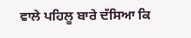ਵਾਲੇ ਪਹਿਲੂ ਬਾਰੇ ਦੱਸਿਆ ਕਿ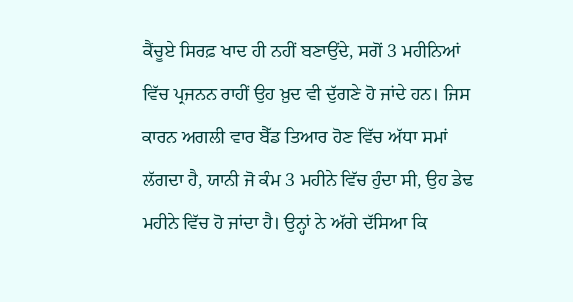ਕੈਂਚੂਏ ਸਿਰਫ਼ ਖਾਦ ਹੀ ਨਹੀਂ ਬਣਾਉਂਦੇ, ਸਗੋਂ 3 ਮਹੀਨਿਆਂ ਵਿੱਚ ਪ੍ਰਜਨਨ ਰਾਹੀਂ ਉਹ ਖ਼ੁਦ ਵੀ ਦੁੱਗਣੇ ਹੋ ਜਾਂਦੇ ਹਨ। ਜਿਸ ਕਾਰਨ ਅਗਲੀ ਵਾਰ ਬੈੱਡ ਤਿਆਰ ਹੋਣ ਵਿੱਚ ਅੱਧਾ ਸਮਾਂ ਲੱਗਦਾ ਹੈ, ਯਾਨੀ ਜੋ ਕੰਮ 3 ਮਹੀਨੇ ਵਿੱਚ ਹੁੰਦਾ ਸੀ, ਉਹ ਡੇਢ ਮਹੀਨੇ ਵਿੱਚ ਹੋ ਜਾਂਦਾ ਹੈ। ਉਨ੍ਹਾਂ ਨੇ ਅੱਗੇ ਦੱਸਿਆ ਕਿ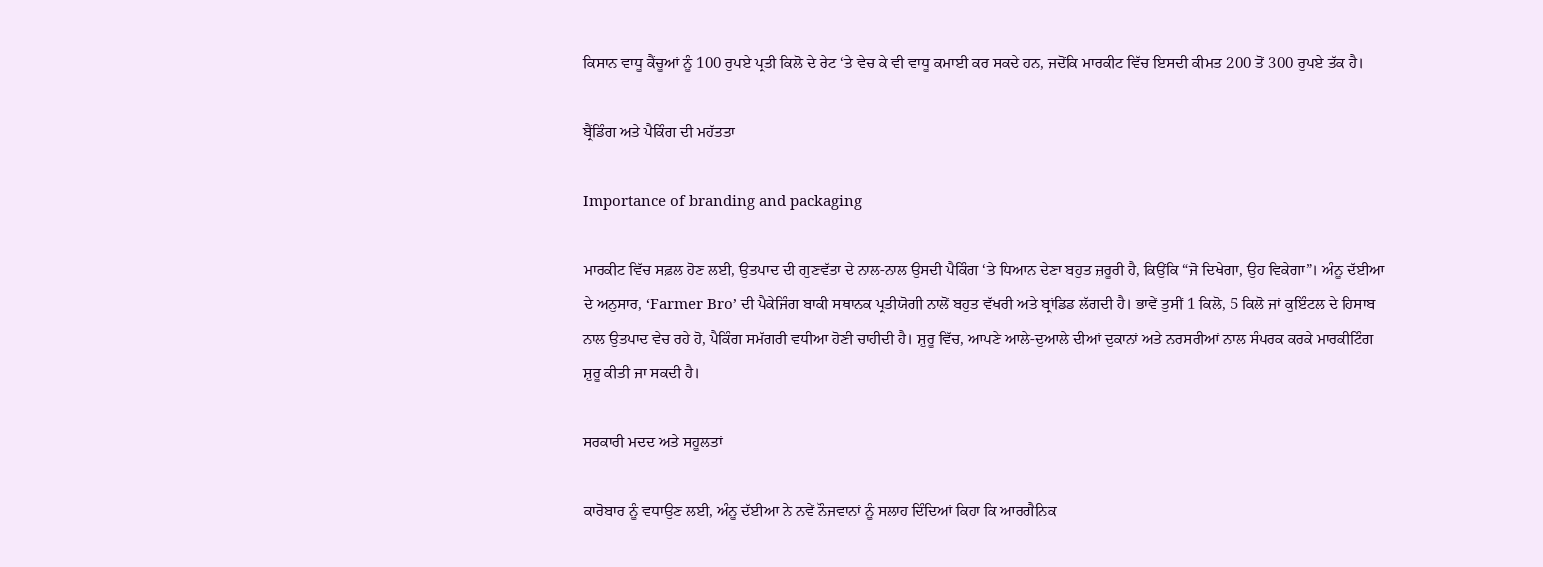ਕਿਸਾਨ ਵਾਧੂ ਕੈਂਚੂਆਂ ਨੂੰ 100 ਰੁਪਏ ਪ੍ਰਤੀ ਕਿਲੋ ਦੇ ਰੇਟ ‘ਤੇ ਵੇਚ ਕੇ ਵੀ ਵਾਧੂ ਕਮਾਈ ਕਰ ਸਕਦੇ ਹਨ, ਜਦੋਂਕਿ ਮਾਰਕੀਟ ਵਿੱਚ ਇਸਦੀ ਕੀਮਤ 200 ਤੋਂ 300 ਰੁਪਏ ਤੱਕ ਹੈ।

ਬ੍ਰੈਂਡਿੰਗ ਅਤੇ ਪੈਕਿੰਗ ਦੀ ਮਹੱਤਤਾ

Importance of branding and packaging

ਮਾਰਕੀਟ ਵਿੱਚ ਸਫ਼ਲ ਹੋਣ ਲਈ, ਉਤਪਾਦ ਦੀ ਗੁਣਵੱਤਾ ਦੇ ਨਾਲ-ਨਾਲ ਉਸਦੀ ਪੈਕਿੰਗ ‘ਤੇ ਧਿਆਨ ਦੇਣਾ ਬਹੁਤ ਜ਼ਰੂਰੀ ਹੈ, ਕਿਉਂਕਿ “ਜੋ ਦਿਖੇਗਾ, ਉਹ ਵਿਕੇਗਾ”। ਅੰਨੂ ਦੱਈਆ ਦੇ ਅਨੁਸਾਰ, ‘Farmer Bro’ ਦੀ ਪੈਕੇਜਿੰਗ ਬਾਕੀ ਸਥਾਨਕ ਪ੍ਰਤੀਯੋਗੀ ਨਾਲੋਂ ਬਹੁਤ ਵੱਖਰੀ ਅਤੇ ਬ੍ਰਾਂਡਿਡ ਲੱਗਦੀ ਹੈ। ਭਾਵੇਂ ਤੁਸੀਂ 1 ਕਿਲੋ, 5 ਕਿਲੋ ਜਾਂ ਕੁਇੰਟਲ ਦੇ ਹਿਸਾਬ ਨਾਲ ਉਤਪਾਦ ਵੇਚ ਰਹੇ ਹੋ, ਪੈਕਿੰਗ ਸਮੱਗਰੀ ਵਧੀਆ ਹੋਣੀ ਚਾਹੀਦੀ ਹੈ। ਸ਼ੁਰੂ ਵਿੱਚ, ਆਪਣੇ ਆਲੇ-ਦੁਆਲੇ ਦੀਆਂ ਦੁਕਾਨਾਂ ਅਤੇ ਨਰਸਰੀਆਂ ਨਾਲ ਸੰਪਰਕ ਕਰਕੇ ਮਾਰਕੀਟਿੰਗ ਸ਼ੁਰੂ ਕੀਤੀ ਜਾ ਸਕਦੀ ਹੈ।

ਸਰਕਾਰੀ ਮਦਦ ਅਤੇ ਸਹੂਲਤਾਂ

ਕਾਰੋਬਾਰ ਨੂੰ ਵਧਾਉਣ ਲਈ, ਅੰਨੂ ਦੱਈਆ ਨੇ ਨਵੇਂ ਨੌਜਵਾਨਾਂ ਨੂੰ ਸਲਾਹ ਦਿੰਦਿਆਂ ਕਿਹਾ ਕਿ ਆਰਗੈਨਿਕ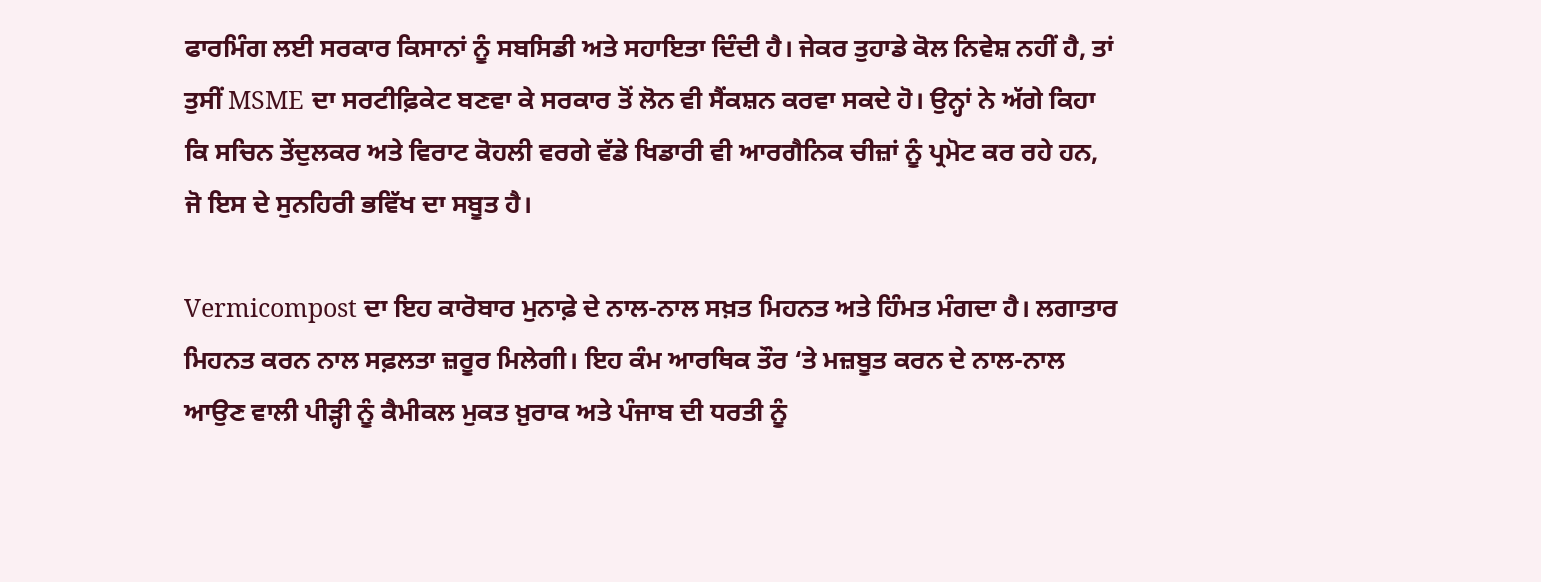ਫਾਰਮਿੰਗ ਲਈ ਸਰਕਾਰ ਕਿਸਾਨਾਂ ਨੂੰ ਸਬਸਿਡੀ ਅਤੇ ਸਹਾਇਤਾ ਦਿੰਦੀ ਹੈ। ਜੇਕਰ ਤੁਹਾਡੇ ਕੋਲ ਨਿਵੇਸ਼ ਨਹੀਂ ਹੈ, ਤਾਂ ਤੁਸੀਂ MSME ਦਾ ਸਰਟੀਫ਼ਿਕੇਟ ਬਣਵਾ ਕੇ ਸਰਕਾਰ ਤੋਂ ਲੋਨ ਵੀ ਸੈਂਕਸ਼ਨ ਕਰਵਾ ਸਕਦੇ ਹੋ। ਉਨ੍ਹਾਂ ਨੇ ਅੱਗੇ ਕਿਹਾ ਕਿ ਸਚਿਨ ਤੇਂਦੁਲਕਰ ਅਤੇ ਵਿਰਾਟ ਕੋਹਲੀ ਵਰਗੇ ਵੱਡੇ ਖਿਡਾਰੀ ਵੀ ਆਰਗੈਨਿਕ ਚੀਜ਼ਾਂ ਨੂੰ ਪ੍ਰਮੋਟ ਕਰ ਰਹੇ ਹਨ,  ਜੋ ਇਸ ਦੇ ਸੁਨਹਿਰੀ ਭਵਿੱਖ ਦਾ ਸਬੂਤ ਹੈ।

Vermicompost ਦਾ ਇਹ ਕਾਰੋਬਾਰ ਮੁਨਾਫ਼ੇ ਦੇ ਨਾਲ-ਨਾਲ ਸਖ਼ਤ ਮਿਹਨਤ ਅਤੇ ਹਿੰਮਤ ਮੰਗਦਾ ਹੈ। ਲਗਾਤਾਰ ਮਿਹਨਤ ਕਰਨ ਨਾਲ ਸਫ਼ਲਤਾ ਜ਼ਰੂਰ ਮਿਲੇਗੀ। ਇਹ ਕੰਮ ਆਰਥਿਕ ਤੌਰ ‘ਤੇ ਮਜ਼ਬੂਤ ਕਰਨ ਦੇ ਨਾਲ-ਨਾਲ ਆਉਣ ਵਾਲੀ ਪੀੜ੍ਹੀ ਨੂੰ ਕੈਮੀਕਲ ਮੁਕਤ ਖ਼ੁਰਾਕ ਅਤੇ ਪੰਜਾਬ ਦੀ ਧਰਤੀ ਨੂੰ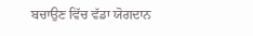ਬਚਾਉਣ ਵਿੱਚ ਵੱਡਾ ਯੋਗਦਾਨ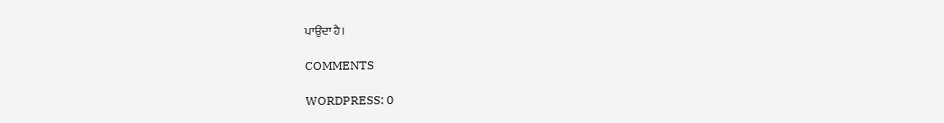ਪਾਉਂਦਾ ਹੈ।

COMMENTS

WORDPRESS: 0